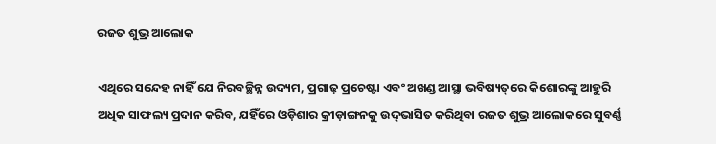ରଜତ ଶୁଭ୍ର ଆଲୋକ

ଏଥିରେ ସନ୍ଦେହ ନାହିଁ ଯେ ନିରବଚ୍ଛିନ୍ନ ଉଦ୍ୟମ, ପ୍ରଗାଢ଼ ପ୍ରଚେଷ୍ଟା ଏବଂ ଅଖଣ୍ଡ ଆସ୍ଥା ଭବିଷ୍ୟତ୍‌ରେ କିଶୋରଙ୍କୁ ଆହୁରି ଅଧିକ ସାଫଲ୍ୟ ପ୍ରଦାନ କରିବ, ଯହିଁରେ ଓଡ଼ିଶାର କ୍ରୀଡ଼ାଙ୍ଗନକୁ ଉଦ୍‌ଭାସିତ କରିଥିବା ରଜତ ଶୁଭ୍ର ଆଲୋକରେ ସୁବର୍ଣ୍ଣ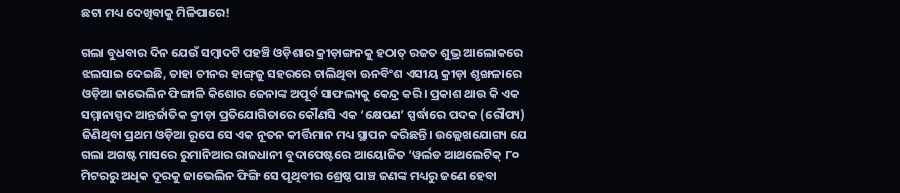ଛଟା ମଧ୍ୟ ଦେଖିବାକୁ ମିଳିପାରେ!

ଗଲା ବୁଧବାର ଦିନ ଯେଉଁ ସମ୍ବାଦଟି ପହଞ୍ଚି ଓଡ଼ିଶାର କ୍ରୀଡ଼ାଙ୍ଗନକୁ ହଠାତ୍‌ ରଜତ ଶୁଭ୍ର ଆଲୋକରେ ଝଲସାଇ ଦେଇଛି, ତାହା ଚୀନର ହାଙ୍ଗ୍‌ଜୁ ସହରରେ ଚାଲିଥିବା ଊନବିଂଶ ଏସୀୟ କ୍ରୀଡ଼ା ଶୃଙ୍ଖଳାରେ ଓଡ଼ିଆ ଜାଭେଲିନ ଫିଙ୍ଗାଳି କିଶୋର ଜେନାଙ୍କ ଅପୂର୍ବ ସାଫଲ୍ୟକୁ କେନ୍ଦ୍ର କରି। ପ୍ରକାଶ ଥାଉ କି ଏକ ସମ୍ମାନାସ୍ପଦ ଆନ୍ତର୍ଜାତିକ କ୍ରୀଡ଼ା ପ୍ରତିଯୋଗିତାରେ କୌଣସି ଏକ ‘କ୍ଷେପଣ’ ସ୍ପର୍ଦ୍ଧାରେ ପଦକ (ରୌପ୍ୟ) ଜିଣିଥିବା ପ୍ରଥମ ଓଡ଼ିଆ ରୂପେ ସେ ଏକ ନୂତନ କୀର୍ତ୍ତିମାନ ମଧ୍ୟ ସ୍ଥାପନ କରିଛନ୍ତି। ଉଲ୍ଲେଖଯୋଗ୍ୟ ଯେ ଗଲା ଅଗଷ୍ଟ ମାସରେ ରୁମାନିଆର ରାଜଧାନୀ ବୁଦାପେଷ୍ଟରେ ଆୟୋଜିତ ‘ୱର୍ଲଡ ଆଥଲେଟିକ୍‌ ୮୦ ମିଟରରୁ ଅଧିକ ଦୂରକୁ ଜାଭେଲିନ ଫିଙ୍ଗି ସେ ପୃଥିବୀର ଶ୍ରେଷ୍ଠ ପାଞ୍ଚ ଜଣଙ୍କ ମଧ୍ୟରୁ ଜଣେ ହେବା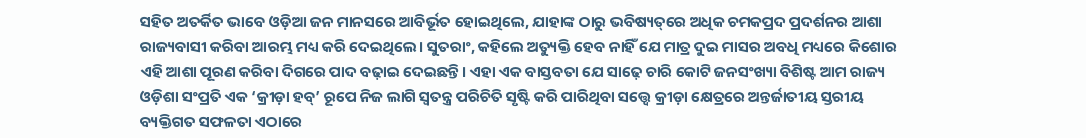ସହିତ ଅତର୍କିତ ଭାବେ ଓଡ଼ିଆ ଜନ ମାନସରେ ଆବିର୍ଭୂତ ହୋଇଥିଲେ, ଯାହାଙ୍କ ଠାରୁ ଭବିଷ୍ୟତ୍‌ରେ ଅଧିକ ଚମକପ୍ରଦ ପ୍ରଦର୍ଶନର ଆଶା ରାଜ୍ୟବାସୀ କରିବା ଆରମ୍ଭ ମଧ୍ୟ କରି ଦେଇଥିଲେ। ସୁତରାଂ, କହିଲେ ଅତ୍ୟୁକ୍ତି ହେବ ନାହିଁ ଯେ ମାତ୍ର ଦୁଇ ମାସର ଅବଧି ମଧ୍ୟରେ କିଶୋର ଏହି ଆଶା ପୂରଣ କରିବା ଦିଗରେ ପାଦ ବଢ଼ାଇ ଦେଇଛନ୍ତି। ଏହା ଏକ ବାସ୍ତବତା ଯେ ସାଢ଼େ ଚାରି କୋଟି ଜନସଂଖ୍ୟା ବିଶିଷ୍ଟ ଆମ ରାଜ୍ୟ ଓଡ଼ିଶା ସଂପ୍ରତି ଏକ ‘କ୍ରୀଡ଼ା ହବ୍‌’ ରୂପେ ନିଜ ଲାଗି ସ୍ବତନ୍ତ୍ର ପରିଚିତି ସୃଷ୍ଟି କରି ପାରିଥିବା ସତ୍ତ୍ବେ କ୍ରୀଡ଼ା କ୍ଷେତ୍ରରେ ଅନ୍ତର୍ଜାତୀୟ ସ୍ତରୀୟ ବ୍ୟକ୍ତିଗତ ସଫଳତା ଏଠାରେ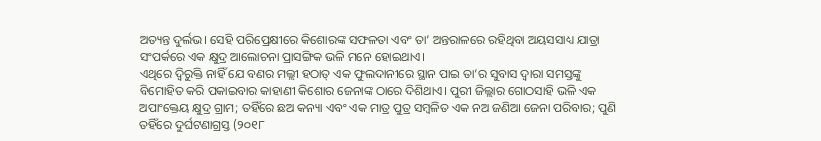ଅତ୍ୟନ୍ତ ଦୁର୍ଲଭ। ସେହି ପରିପ୍ରେକ୍ଷୀରେ କିଶୋରଙ୍କ ସଫଳତା ଏବଂ ତା’ ଅନ୍ତରାଳରେ ରହିଥିବା ଅୟସସାଧ୍ୟ ଯାତ୍ରା ସଂପର୍କରେ ଏକ କ୍ଷୁଦ୍ର ଆଲୋଚନା ପ୍ରାସଙ୍ଗିକ ଭଳି ମନେ ହୋଇଥାଏ।
ଏଥିରେ ଦ୍ବିରୁକ୍ତି ନାହିଁ ଯେ ବଣର ମଲ୍ଲୀ ହଠାତ୍‌ ଏକ ଫୁଲଦାନୀରେ ସ୍ଥାନ ପାଇ ତା’ର ସୁବାସ ଦ୍ବାରା ସମସ୍ତଙ୍କୁ ବିମୋହିତ କରି ପକାଇବାର କାହାଣୀ କିଶୋର ଜେନାଙ୍କ ଠାରେ ଦିଶିଥାଏ। ପୁରୀ ଜିଲ୍ଲାର ଗୋଠସାହି ଭଳି ଏକ ଅପାଂକ୍ତେୟ କ୍ଷୁଦ୍ର ଗ୍ରାମ; ତହିଁରେ ଛଅ କନ୍ୟା ଏବଂ ଏକ ମାତ୍ର ପୁତ୍ର ସମ୍ବଳିତ ଏକ ନଅ ଜଣିଆ ଜେନା ପରିବାର; ପୁଣି ତହିଁରେ ଦୁର୍ଘଟଣାଗ୍ରସ୍ତ (୨୦୧୮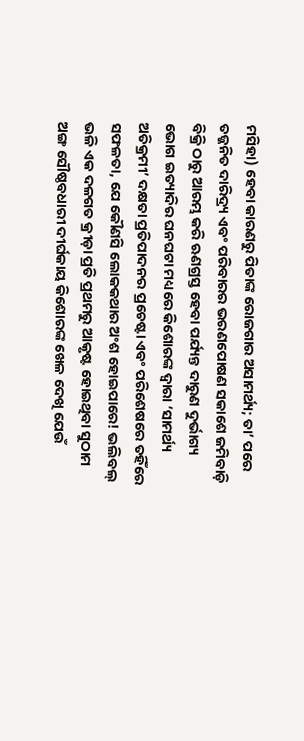ମସିହା) ହେବା କାରଣରୁ ପିତାଙ୍କ ରୋଜଗାର ଅସାମର୍ଥ୍ୟ; ତା’ ପରେ ତଜ୍ଜନିତ ଦାରିଦ୍ର୍ୟ ଏବଂ ପରିବାରର ଭରଣପୋଷଣ ସକାଶେ ଜମିବାଡ଼ି ବିକ୍ରି ଠାରୁ ଆରମ୍ଭ କରି ଋଣଗ୍ରସ୍ତ ହେବା ପର୍ଯ୍ୟନ୍ତ ଦାରୁଣ ଦୁର୍ଭାଗ୍ୟ ଭୋଗ ଇତ୍ୟାଦିର ଘନଘଟା ମଧ୍ୟରେ କିଶୋରଙ୍କ ଦ୍ବାରା ‘ସାମର୍ଥ୍ୟ ଅତିକ୍ରମୀ’ ଦକ୍ଷତା ପ୍ରତିପାଦନର ପ୍ରଚେଷ୍ଟା ଏବଂ ପରିଶେଷରେ ତହିଁରେ ସଫଳତା, ଯେ କୌଣସି ଲୋକକଥାର ଅଂଶ ହୋଇପାରେ! ଭଲିବଲ୍ ଭଳି ଏକ ଦଳଗତ କ୍ରୀଡ଼ା ପ୍ରତି ପ୍ରଥମରୁ ଆକୃଷ୍ଟ ହୋଇଥିବା ସୁଠାମ ଅଙ୍ଗ ସୌଷ୍ଠବଧାରୀ ଦୀର୍ଘକାୟ କିଶୋରଙ୍କ ଖେଳ ଦେଖି ଯେଉଁ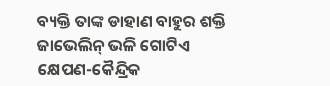ବ୍ୟକ୍ତି ତାଙ୍କ ଡାହାଣ ବାହୁର ଶକ୍ତି ଜାଭେଲିନ୍‌ ଭଳି ଗୋଟିଏ କ୍ଷେପଣ-କୈନ୍ଦ୍ରିକ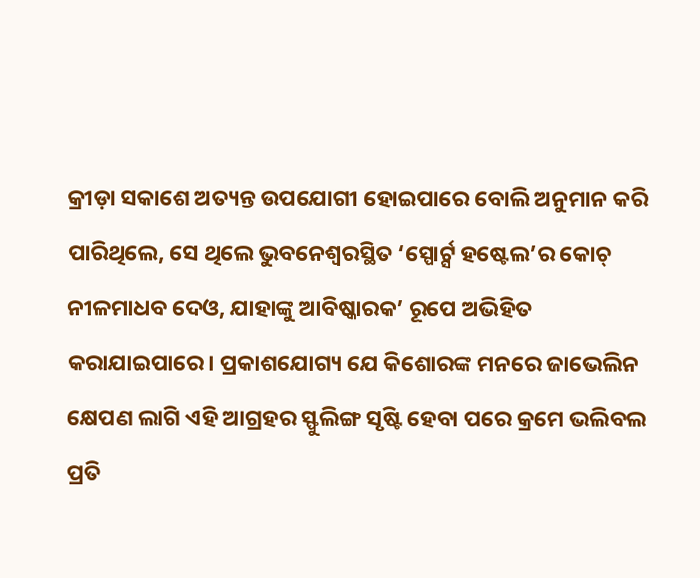କ୍ରୀଡ଼ା ସକାଶେ ଅତ୍ୟନ୍ତ ଉପଯୋଗୀ ହୋଇପାରେ ବୋଲି ଅନୁମାନ କରି ପାରିଥିଲେ, ସେ ଥିଲେ ଭୁବନେଶ୍ବରସ୍ଥିତ ‘ସ୍ପୋର୍ଟ‌୍ସ ହଷ୍ଟେଲ’ର କୋଚ୍‌ ନୀଳମାଧବ ଦେଓ, ଯାହାଙ୍କୁ ଆବିଷ୍କାରକ’ ରୂପେ ଅଭିହିତ କରାଯାଇପାରେ। ପ୍ରକାଶଯୋଗ୍ୟ ଯେ କିଶୋରଙ୍କ ମନରେ ଜାଭେଲିନ କ୍ଷେପଣ ଲାଗି ଏହି ଆଗ୍ରହର ସ୍ଫୁଲିଙ୍ଗ ସୃଷ୍ଟି ହେବା ପରେ କ୍ରମେ ଭଲିବଲ ପ୍ରତି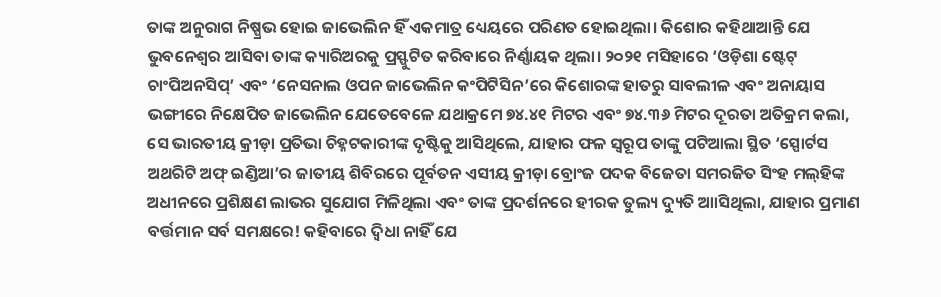ତାଙ୍କ ଅନୁରାଗ ନିଷ୍ପ୍ରଭ ହୋଇ ଜାଭେଲିନ ହିଁ ଏକମାତ୍ର ଧ୍ୟେୟରେ ପରିଣତ ହୋଇଥିଲା। କିଶୋର କହିଥାଆନ୍ତି ଯେ ଭୁବନେଶ୍ବର ଆସିବା ତାଙ୍କ କ୍ୟାରିଅରକୁ ପ୍ରସ୍ଫୁଟିତ କରିବାରେ ନିର୍ଣ୍ଣାୟକ ଥିଲା। ୨୦୨୧ ମସିହାରେ ‘ଓଡ଼ିଶା ଷ୍ଟେଟ୍ ଚାଂପିଅନସିପ୍‌’ ଏବଂ ‘ନେସନାଲ ଓପନ ଜାଭେଲିନ କଂପିଟିସିନ’ରେ କିଶୋରଙ୍କ ହାତରୁ ସାବଲୀଳ ଏବଂ ଅନାୟାସ ଭଙ୍ଗୀରେ ନିକ୍ଷେପିତ ଜାଭେଲିନ ଯେତେବେଳେ ଯଥାକ୍ରମେ ୭୪.୪୧ ମିଟର ଏବଂ ୭୪.୩୬ ମିଟର ଦୂରତା ଅତିକ୍ରମ କଲା, ସେ ଭାରତୀୟ କ୍ରୀଡ଼ା ପ୍ରତିଭା ଚିହ୍ନଟକାରୀଙ୍କ ଦୃଷ୍ଟିକୁ ଆସିଥିଲେ, ଯାହାର ଫଳ ସ୍ବରୂପ ତାଙ୍କୁ ପଟିଆଲା ସ୍ଥିତ ‘ସ୍ପୋର୍ଟସ ଅଥରିଟି ଅଫ୍ ଇଣ୍ଡିଆ’ର ଜାତୀୟ ଶିବିରରେ ପୂର୍ବତନ ଏସୀୟ କ୍ରୀଡ଼ା ବ୍ରୋଂଜ ପଦକ ବିଜେତା ସମରଜିତ ସିଂହ ମଲ୍‌ହିଙ୍କ ଅଧୀନରେ ପ୍ରଶିକ୍ଷଣ ଲାଭର ସୁଯୋଗ ମିଳିଥିଲା ଏବଂ ତାଙ୍କ ପ୍ରଦର୍ଶନରେ ହୀରକ ତୁଲ୍ୟ ଦ୍ୟୁତି ଆାସିଥିଲା, ଯାହାର ପ୍ରମାଣ ବର୍ତ୍ତମାନ ସର୍ବ ସମକ୍ଷରେ! କହିବାରେ ଦ୍ବିଧା ନାହିଁ ଯେ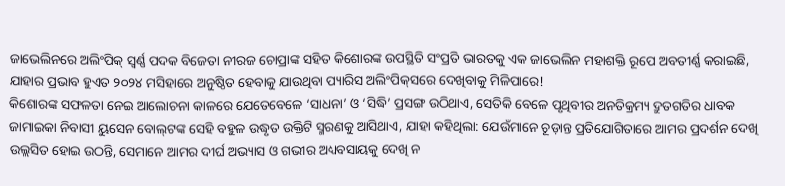ଜାଭେଲିନରେ ଅଲିଂପିକ୍‌ ସ୍ବର୍ଣ୍ଣ ପଦକ ବିଜେତା ନୀରଜ ଚୋପ୍ରାଙ୍କ ସହିତ କିଶୋରଙ୍କ ଉପସ୍ଥିତି ସଂପ୍ରତି ଭାରତକୁ ଏକ ଜାଭେଲିନ ମହାଶକ୍ତି ରୂପେ ଅବତୀର୍ଣ୍ଣ କରାଇଛି, ଯାହାର ପ୍ରଭାବ ହୁଏତ ୨୦୨୪ ମସିହାରେ ଅନୁଷ୍ଠିତ ହେବାକୁ ଯାଉଥିବା ପ୍ୟାରିସ ଅଲିଂପିକ୍‌ସରେ ଦେଖିବାକୁ ମିଳିପାରେ!
କିଶୋରଙ୍କ ସଫଳତା ନେଇ ଆଲୋଚନା କାଳରେ ଯେତେବେଳେ ‘ସାଧନା’ ଓ ‘ସିଦ୍ଧି’ ପ୍ରସଙ୍ଗ ଉଠିଥାଏ, ସେତିକି ବେଳେ ପୃଥିବୀର ଅନତିକ୍ରମ୍ୟ ଦ୍ରୁତଗତିର ଧାବକ ଜାମାଇକା ନିବାସୀ ୟୁସେନ ବୋଲ୍‌ଟଙ୍କ ସେହି ବହୁଳ ଉଦ୍ଧୃତ ଉକ୍ତିଟି ସ୍ମରଣକୁ ଆସିଥାଏ, ଯାହା କହିଥିଲା: ଯେଉଁମାନେ ଚୂଡ଼ାନ୍ତ ପ୍ରତିଯୋଗିତାରେ ଆମର ପ୍ରଦର୍ଶନ ଦେଖି ଉଲ୍ଲସିତ ହୋଇ ଉଠନ୍ତି, ସେମାନେ ଆ‌ମର ଦୀର୍ଘ ଅଭ୍ୟାସ ଓ ଗଭୀର ଅଧ୍ୟବସାୟକୁ ଦେଖି ନ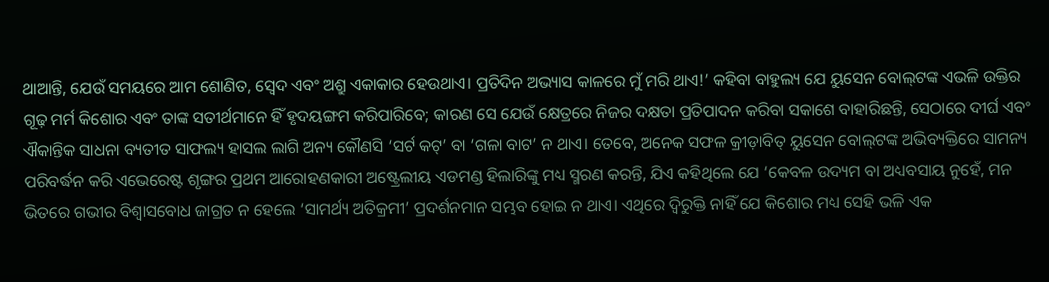ଥାଆନ୍ତି, ଯେଉଁ ସମୟରେ ଆମ ଶୋଣିତ, ସ୍ବେଦ ଏବଂ ଅଶ୍ରୁ ଏକାକାର ହେଉଥାଏ। ପ୍ରତିଦିନ ଅଭ୍ୟାସ କାଳରେ ମୁଁ ମରି ଥାଏ!’ କହିବା ବାହୁଲ୍ୟ ଯେ ୟୁସେନ ବୋଲ୍‌ଟଙ୍କ ଏଭଳି ଉକ୍ତିର ଗୂଢ଼ ମର୍ମ କିଶୋର ଏବଂ ତାଙ୍କ ସତୀର୍ଥମାନେ ହିଁ ହୃଦୟଙ୍ଗମ କରିପାରିବେ; କାରଣ ସେ ଯେଉଁ କ୍ଷେତ୍ରରେ ନିଜର ଦକ୍ଷତା ପ୍ରତିପାଦନ କରିବା ସକାଶେ ବାହାରିଛନ୍ତି, ସେଠାରେ ଦୀର୍ଘ ଏବଂ ଐକାନ୍ତିକ ସାଧନା ବ୍ୟତୀତ ସାଫଲ୍ୟ ହାସଲ ଲାଗି ଅନ୍ୟ କୌଣସି ‘ସର୍ଟ କଟ୍‌’ ବା ‘ଗଳା ବାଟ’ ନ ଥାଏ। ତେବେ, ଅନେକ ସଫଳ କ୍ରୀଡ଼ାବିତ୍‌ ୟୁସେନ ବୋଲ୍‌ଟଙ୍କ ଅଭିବ୍ୟକ୍ତିରେ ସାମନ୍ୟ ପରିବର୍ଦ୍ଧନ କରି ଏଭେରେଷ୍ଟ ଶୃଙ୍ଗର ପ୍ରଥମ ଆରୋହଣକାରୀ ଅଷ୍ଟ୍ରେଲୀୟ ଏଡମଣ୍ଡ ହିଲାରିଙ୍କୁ ମଧ୍ୟ ସ୍ମରଣ କରନ୍ତି, ଯିଏ କହିଥିଲେ ଯେ ‘କେବଳ ଉଦ୍ୟମ ବା ଅଧ୍ୟବସାୟ ନୁହେଁ, ମନ ଭିତରେ ଗଭୀର ବିଶ୍ବାସବୋଧ ଜାଗ୍ରତ ନ ହେଲେ ‘ସାମର୍ଥ୍ୟ ଅତିକ୍ରମୀ’ ପ୍ରଦର୍ଶନମାନ ସମ୍ଭବ ହୋଇ ନ ଥାଏ। ଏଥିରେ ଦ୍ବିରୁକ୍ତି ନାହିଁ ଯେ କିଶୋର ମଧ୍ୟ ସେହି ଭଳି ଏକ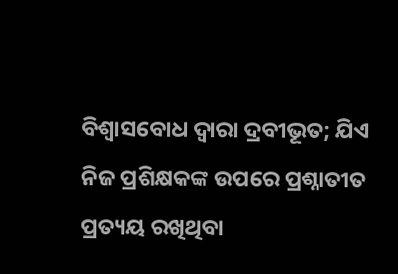ବିଶ୍ବାସବୋଧ ଦ୍ବାରା ଦ୍ରବୀଭୂତ; ଯିଏ ନିଜ ପ୍ରଶିକ୍ଷକଙ୍କ ଉପରେ ପ୍ରଶ୍ନାତୀତ ପ୍ରତ୍ୟୟ ରଖିଥିବା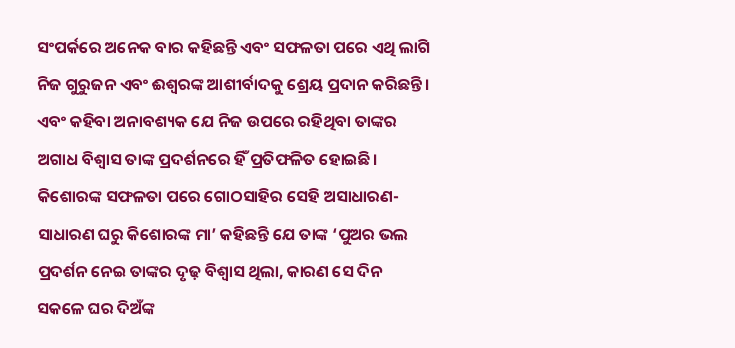ସଂପର୍କରେ ଅନେକ ବାର କହିଛନ୍ତି ଏବଂ ସଫଳତା ପରେ ଏଥି ଲାଗି ନିଜ ଗୁରୁଜନ ଏବଂ ଈଶ୍ବରଙ୍କ ଆଶୀର୍ବାଦକୁ ଶ୍ରେୟ ପ୍ରଦାନ କରିଛନ୍ତି। ଏବଂ କହିବା ଅନାବଶ୍ୟକ ଯେ ନିଜ ଉପରେ ରହିଥିବା ତାଙ୍କର ଅଗାଧ ବିଶ୍ବାସ ତାଙ୍କ ପ୍ରଦର୍ଶନରେ ହିଁ ପ୍ରତିଫଳିତ ହୋଇଛି।
କିଶୋରଙ୍କ ସଫଳତା ପରେ ଗୋଠସାହିର ସେହି ଅସାଧାରଣ-ସାଧାରଣ ଘରୁ କିଶୋରଙ୍କ ମା’ କହିଛନ୍ତି ଯେ ତାଙ୍କ ‘ପୁଅର ଭଲ ପ୍ରଦର୍ଶନ ନେଇ ତାଙ୍କର ଦୃଢ଼ ବିଶ୍ବାସ ଥିଲା, କାରଣ ସେ ଦିନ ସକଳେ ଘର ଦିଅଁଙ୍କ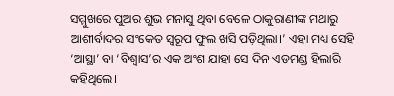ସମ୍ମୁଖରେ ପୁଅର ଶୁଭ ମନାସୁ ଥିବା ବେଳେ ଠାକୁରାଣୀଙ୍କ ମଥାରୁ ଆଶୀର୍ବାଦର ସଂକେତ ସ୍ବରୂପ ଫୁଲ ଖସି ପଡ଼ିଥିଲା।’ ଏହା ମଧ୍ୟ ସେହି ‘ଆସ୍ଥା’ ବା ‘ବିଶ୍ବାସ’ର ଏକ ଅଂଶ ଯାହା ସେ ଦିନ ଏଡମଣ୍ଡ ହିଲାରି କହିଥିଲେ।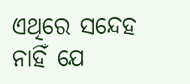ଏଥିରେ ସନ୍ଦେହ ନାହିଁ ଯେ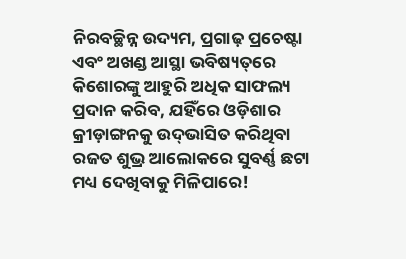ନିରବଚ୍ଛିନ୍ନ ଉଦ୍ୟମ, ପ୍ରଗାଢ଼ ପ୍ରଚେଷ୍ଟା ଏବଂ ଅଖଣ୍ଡ ଆସ୍ଥା ଭବିଷ୍ୟତ୍‌ରେ କିଶୋରଙ୍କୁ ଆହୁରି ଅଧିକ ସାଫଲ୍ୟ ପ୍ରଦାନ କରିବ, ଯହିଁରେ ଓଡ଼ିଶାର କ୍ରୀଡ଼ାଙ୍ଗନକୁ ଉଦ୍‌ଭାସିତ କରିଥିବା ରଜତ ଶୁଭ୍ର ଆଲୋକରେ ସୁବର୍ଣ୍ଣ ଛଟା ମଧ୍ୟ ଦେଖିବାକୁ ମିଳିପାରେ!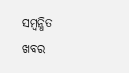ସମ୍ବନ୍ଧିତ ଖବର